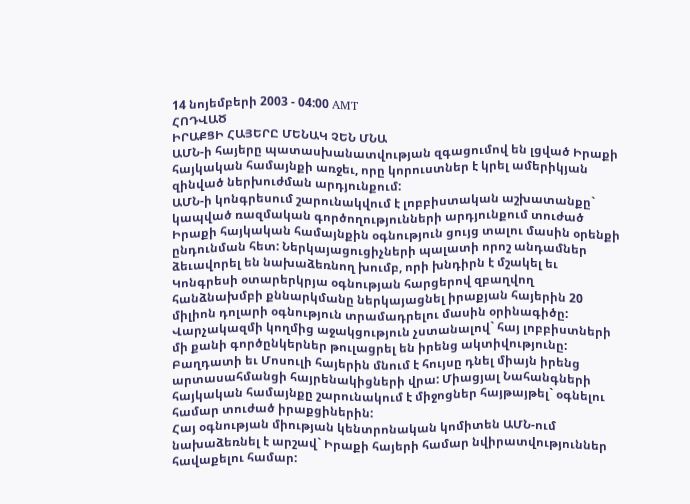14 նոյեմբերի 2003 - 04:00 AMT
ՀՈԴՎԱԾ
ԻՐԱՔՑԻ ՀԱՅԵՐԸ ՄԵՆԱԿ ՉԵՆ ՄՆԱ
ԱՄՆ-ի հայերը պատասխանատվության զգացումով են լցված Իրաքի հայկական համայնքի առջեւ, որը կորուստներ է կրել ամերիկյան զինված ներխուժման արդյունքում:
ԱՄՆ-ի կոնգրեսում շարունակվում է լոբբիստական աշխատանքը` կապված ռազմական գործողությունների արդյունքում տուժած Իրաքի հայկական համայնքին օգնություն ցույց տալու մասին օրենքի ընդունման հետ: Ներկայացուցիչների պալատի որոշ անդամներ ձեւավորել են նախաձեռնող խումբ, որի խնդիրն է մշակել եւ Կոնգրեսի օտարերկրյա օգնության հարցերով զբաղվող հանձնախմբի քննարկմանը ներկայացնել իրաքյան հայերին 20 միլիոն դոլարի օգնություն տրամադրելու մասին օրինագիծը: Վարչակազմի կողմից աջակցություն չստանալով` հայ լոբբիստների մի քանի գործընկերներ թուլացրել են իրենց ակտիվությունը: Բաղդատի եւ Մոսուլի հայերին մնում է հույսը դնել միայն իրենց արտասահմանցի հայրենակիցների վրա: Միացյալ Նահանգների հայկական համայնքը շարունակում է միջոցներ հայթայթել` օգնելու համար տուժած իրաքցիներին:
Հայ օգնության միության կենտրոնական կոմիտեն ԱՄՆ-ում նախաձեռնել է արշավ` Իրաքի հայերի համար նվիրատվություններ հավաքելու համար: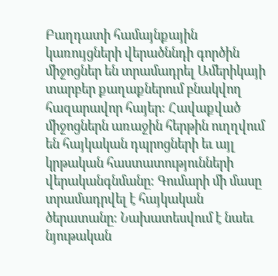Բաղդատի համայնքային կառույցների վերածննդի գործին միջոցներ են տրամադրել Ամերիկայի տարբեր քաղաքներում բնակվող հազարավոր հայեր: Հավաքված միջոցներն առաջին հերթին ուղղվում են հայկական դպրոցների եւ այլ կրթական հաստատությունների վերականգնմանը: Գումարի մի մասը տրամադրվել է հայկական ծերատանը: Նախատեսվում է նաեւ նյութական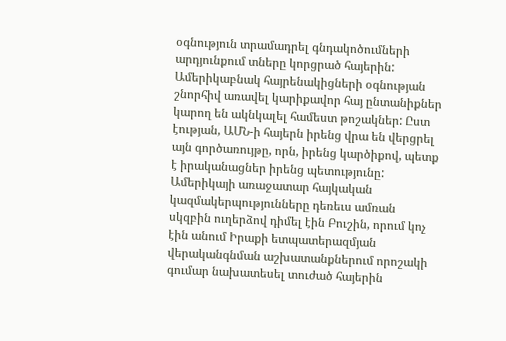օգնություն տրամադրել գնդակոծումների արդյունքում տները կորցրած հայերին: Ամերիկաբնակ հայրենակիցների օգնության շնորհիվ առավել կարիքավոր հայ ընտանիքներ կարող են ակնկալել համեստ թոշակներ: Ըստ էության, ԱՄՆ-ի հայերն իրենց վրա են վերցրել այն գործառույթը, որն, իրենց կարծիքով, պետք է իրականացներ իրենց պետությունը: Ամերիկայի առաջատար հայկական կազմակերպությունները դեռեւս ամռան սկզբին ուղերձով դիմել էին Բուշին, որում կոչ էին անում Իրաքի ետպատերազմյան վերականգնման աշխատանքներում որոշակի գումար նախատեսել տուժած հայերին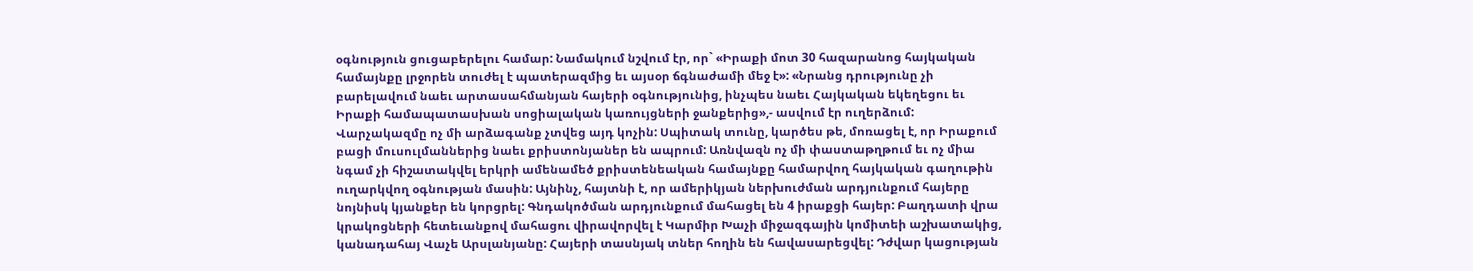օգնություն ցուցաբերելու համար: Նամակում նշվում էր, որ` «Իրաքի մոտ 30 հազարանոց հայկական համայնքը լրջորեն տուժել է պատերազմից եւ այսօր ճգնաժամի մեջ է»: «Նրանց դրությունը չի բարելավում նաեւ արտասահմանյան հայերի օգնությունից, ինչպես նաեւ Հայկական եկեղեցու եւ Իրաքի համապատասխան սոցիալական կառույցների ջանքերից»,- ասվում էր ուղերձում:
Վարչակազմը ոչ մի արձագանք չտվեց այդ կոչին: Սպիտակ տունը, կարծես թե, մոռացել է, որ Իրաքում բացի մուսուլմաններից նաեւ քրիստոնյաներ են ապրում: Առնվազն ոչ մի փաստաթղթում եւ ոչ միա նգամ չի հիշատակվել երկրի ամենամեծ քրիստենեական համայնքը համարվող հայկական գաղութին ուղարկվող օգնության մասին: Այնինչ, հայտնի է, որ ամերիկյան ներխուժման արդյունքում հայերը նոյնիսկ կյանքեր են կորցրել: Գնդակոծման արդյունքում մահացել են 4 իրաքցի հայեր: Բաղդատի վրա կրակոցների հետեւանքով մահացու վիրավորվել է Կարմիր Խաչի միջազգային կոմիտեի աշխատակից, կանադահայ Վաչե Արսլանյանը: Հայերի տասնյակ տներ հողին են հավասարեցվել: Դժվար կացության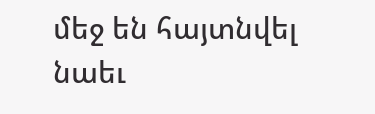մեջ են հայտնվել նաեւ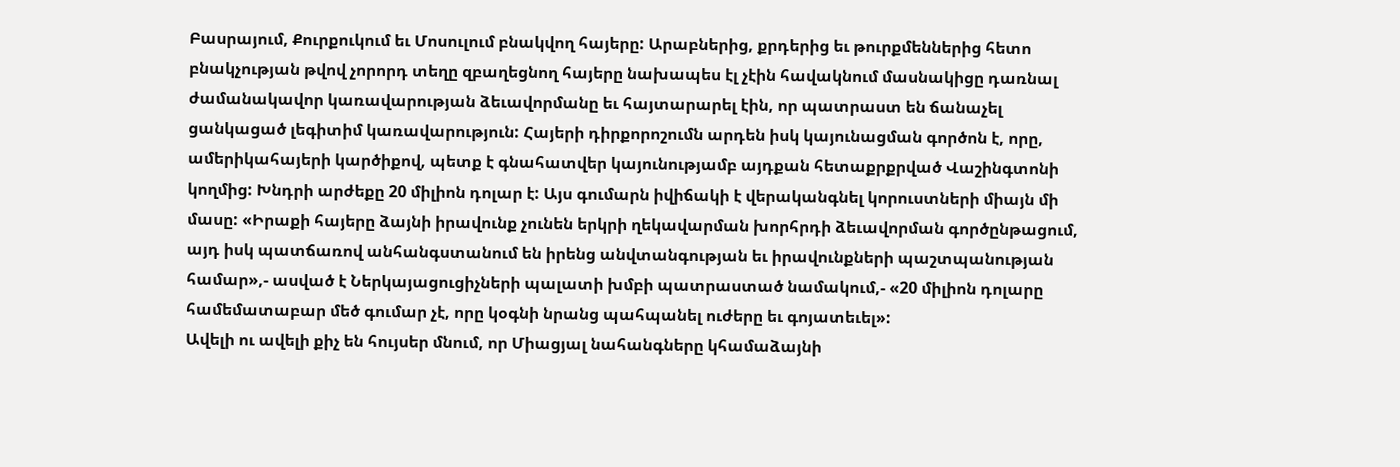Բասրայում, Քուրքուկում եւ Մոսուլում բնակվող հայերը: Արաբներից, քրդերից եւ թուրքմեններից հետո բնակչության թվով չորորդ տեղը զբաղեցնող հայերը նախապես էլ չէին հավակնում մասնակիցը դառնալ ժամանակավոր կառավարության ձեւավորմանը եւ հայտարարել էին, որ պատրաստ են ճանաչել ցանկացած լեգիտիմ կառավարություն: Հայերի դիրքորոշումն արդեն իսկ կայունացման գործոն է, որը, ամերիկահայերի կարծիքով, պետք է գնահատվեր կայունությամբ այդքան հետաքրքրված Վաշինգտոնի կողմից: Խնդրի արժեքը 20 միլիոն դոլար է: Այս գումարն իվիճակի է վերականգնել կորուստների միայն մի մասը: «Իրաքի հայերը ձայնի իրավունք չունեն երկրի ղեկավարման խորհրդի ձեւավորման գործընթացում, այդ իսկ պատճառով անհանգստանում են իրենց անվտանգության եւ իրավունքների պաշտպանության համար»,- ասված է Ներկայացուցիչների պալատի խմբի պատրաստած նամակում,- «20 միլիոն դոլարը համեմատաբար մեծ գումար չէ, որը կօգնի նրանց պահպանել ուժերը եւ գոյատեւել»:
Ավելի ու ավելի քիչ են հույսեր մնում, որ Միացյալ նահանգները կհամաձայնի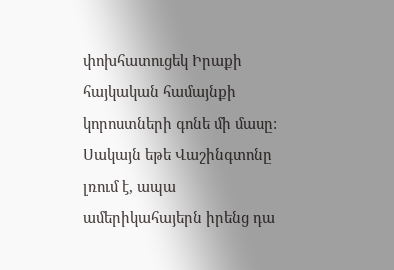փոխհատուցեկ Իրաքի հայկական համայնքի կորոստների գոնե մի մասը: Սակայն եթե Վաշինգտոնը լռում է, ապա ամերիկահայերն իրենց դա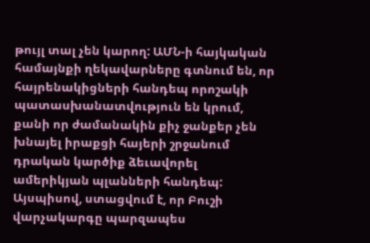թույլ տալ չեն կարող: ԱՄՆ-ի հայկական համայնքի ղեկավարները գտնում են, որ հայրենակիցների հանդեպ որոշակի պատասխանատվություն են կրում, քանի որ ժամանակին քիչ ջանքեր չեն խնայել իրաքցի հայերի շրջանում դրական կարծիք ձեւավորել ամերիկյան պլանների հանդեպ:
Այսպիսով, ստացվում է, որ Բուշի վարչակարգը պարզապես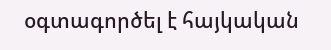օգտագործել է հայկական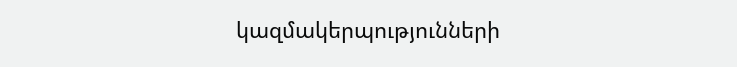կազմակերպությունների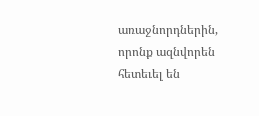առաջնորդներին, որոնք ազնվորեն հետեւել են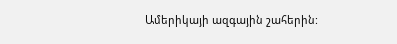Ամերիկայի ազգային շահերին: